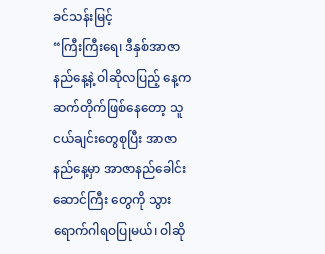ခင်သန်းမြင့်
“ကြီးကြီးရေ၊ ဒီနှစ်အာဇာနည်နေ့နဲ့ ဝါဆိုလပြည့် နေ့က ဆက်တိုက်ဖြစ်နေတော့ သူငယ်ချင်းတွေစုပြီး အာဇာနည်နေ့မှာ အာဇာနည်ခေါင်းဆောင်ကြီး တွေကို သွားရောက်ဂါရဝပြုမယ်၊ ဝါဆို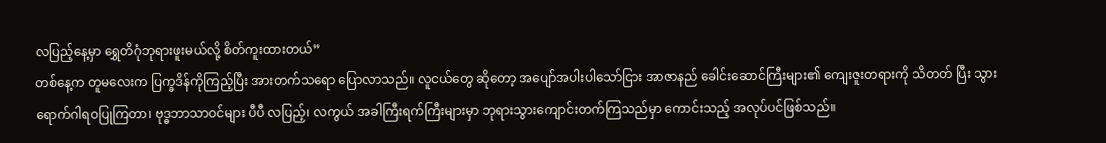လပြည့်နေ့မှာ ရွှေတိဂုံဘုရားဖူးမယ်လို့ စိတ်ကူးထားတယ်”
တစ်နေ့က တူမလေးက ပြက္ခဒိန်ကိုကြည့်ပြီး အားတက်သရော ပြောလာသည်။ လူငယ်တွေ ဆိုတော့ အပျော်အပါးပါသော်ငြား အာဇာနည် ခေါင်းဆောင်ကြီးများ၏ ကျေးဇူးတရားကို သိတတ် ပြီး သွားရောက်ဂါရဝပြုကြတာ၊ ဗုဒ္ဓဘာသာဝင်များ ပီပီ လပြည့်၊ လကွယ် အခါကြီးရက်ကြီးများမှာ ဘုရားသွားကျောင်းတက်ကြသည်မှာ ကောင်းသည့် အလုပ်ပင်ဖြစ်သည်။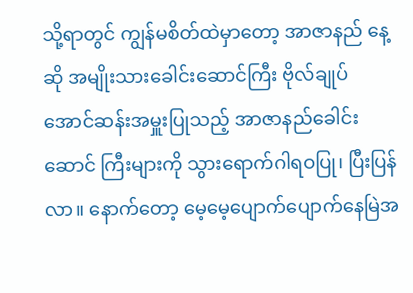သို့ရာတွင် ကျွန်မစိတ်ထဲမှာတော့ အာဇာနည် နေ့ဆို အမျိုးသားခေါင်းဆောင်ကြီး ဗိုလ်ချုပ် အောင်ဆန်းအမှူးပြုသည့် အာဇာနည်ခေါင်းဆောင် ကြီးများကို သွားရောက်ဂါရဝပြု၊ ပြီးပြန်လာ။ နောက်တော့ မေ့မေ့ပျောက်ပျောက်နေမြဲအ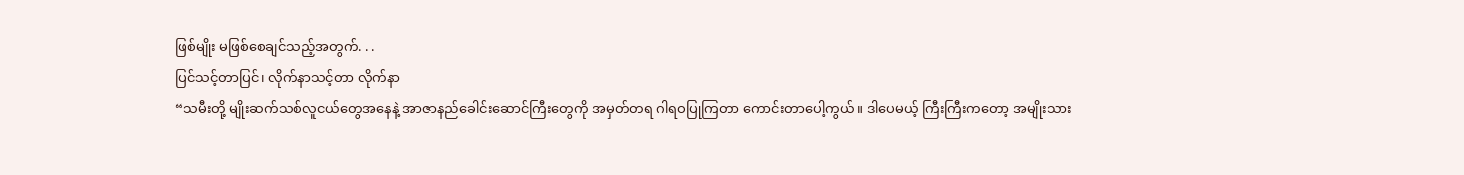ဖြစ်မျိုး မဖြစ်စေချင်သည့်အတွက်. . .
ပြင်သင့်တာပြင်၊ လိုက်နာသင့်တာ လိုက်နာ
“သမီးတို့ မျိုးဆက်သစ်လူငယ်တွေအနေနဲ့ အာဇာနည်ခေါင်းဆောင်ကြီးတွေကို အမှတ်တရ ဂါရဝပြုကြတာ ကောင်းတာပေါ့ကွယ်။ ဒါပေမယ့် ကြီးကြီးကတော့ အမျိုးသား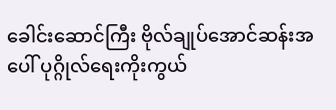ခေါင်းဆောင်ကြီး ဗိုလ်ချုပ်အောင်ဆန်းအပေါ် ပုဂ္ဂိုလ်ရေးကိုးကွယ်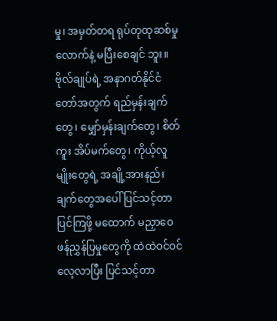မှု၊ အမှတ်တရ ရုပ်တုထုဆစ်မှုလောက်နဲ့ မပြီးစေချင် ဘူး။ ဗိုလ်ချုပ်ရဲ့ အနာဂတ်နိုင်ငံတော်အတွက် ရည်မှန်းချက်တွေ၊ မျှော်မှန်းချက်တွေ၊ စိတ်ကူး အိပ်မက်တွေ၊ ကိုယ့်လူမျိုးတွေရဲ့ အချို့အားနည်း ချက်တွေအပေါ် ပြင်သင့်တာပြင်ကြဖို့ မထောက် မညှာဝေဖန်ညွှန်ပြမှုတွေကို ထဲထဲဝင်ဝင်လေ့လာပြီး ပြင်သင့်တာ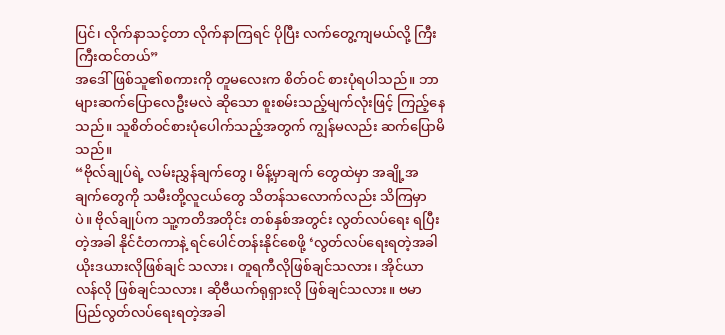ပြင်၊ လိုက်နာသင့်တာ လိုက်နာကြရင် ပိုပြီး လက်တွေ့ကျမယ်လို့ ကြီးကြီးထင်တယ်”
အဒေါ်ဖြစ်သူ၏စကားကို တူမလေးက စိတ်ဝင် စားပုံရပါသည်။ ဘာများဆက်ပြောလေဦးမလဲ ဆိုသော စူးစမ်းသည့်မျက်လုံးဖြင့် ကြည့်နေသည်။ သူစိတ်ဝင်စားပုံပေါက်သည့်အတွက် ကျွန်မလည်း ဆက်ပြောမိသည်။
“ဗိုလ်ချုပ်ရဲ့ လမ်းညွှန်ချက်တွေ၊ မိန့်မှာချက် တွေထဲမှာ အချို့အချက်တွေကို သမီးတို့လူငယ်တွေ သိတန်သလောက်လည်း သိကြမှာပဲ။ ဗိုလ်ချုပ်က သူ့ကတိအတိုင်း တစ်နှစ်အတွင်း လွတ်လပ်ရေး ရပြီးတဲ့အခါ နိုင်ငံတကာနဲ့ ရင်ပေါင်တန်းနိုင်စေဖို့ ‘လွတ်လပ်ရေးရတဲ့အခါ ယိုးဒယားလိုဖြစ်ချင် သလား၊ တူရကီလိုဖြစ်ချင်သလား၊ အိုင်ယာလန်လို ဖြစ်ချင်သလား၊ ဆိုဗီယက်ရုရှားလို ဖြစ်ချင်သလား။ ဗမာပြည်လွတ်လပ်ရေးရတဲ့အခါ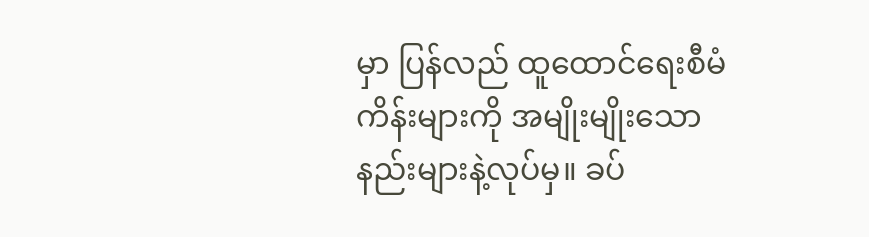မှာ ပြန်လည် ထူထောင်ရေးစီမံကိန်းများကို အမျိုးမျိုးသော နည်းများနဲ့လုပ်မှ။ ခပ်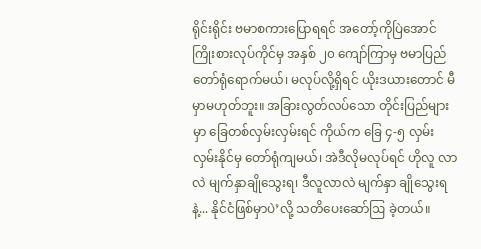ရိုင်းရိုင်း ဗမာစကားပြောရရင် အတော့်ကိုပြဲအောင် ကြိုးစားလုပ်ကိုင်မှ အနှစ် ၂၀ ကျော်ကြာမှ ဗမာပြည် တော်ရုံရောက်မယ်၊ မလုပ်လို့ရှိရင် ယိုးဒယားတောင် မီမှာမဟုတ်ဘူး။ အခြားလွတ်လပ်သော တိုင်းပြည်များမှာ ခြေတစ်လှမ်းလှမ်းရင် ကိုယ်က ခြေ ၄-၅ လှမ်း လှမ်းနိုင်မှ တော်ရုံကျမယ်၊ အဲဒီလိုမလုပ်ရင် ဟိုလူ လာလဲ မျက်နှာချိုသွေးရ၊ ဒီလူလာလဲ မျက်နှာ ချိုသွေးရနဲ့... နိုင်ငံဖြစ်မှာပဲ’လို့ သတိပေးဆော်ဩ ခဲ့တယ်။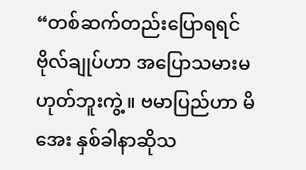“တစ်ဆက်တည်းပြောရရင် ဗိုလ်ချုပ်ဟာ အပြောသမားမဟုတ်ဘူးကွဲ့။ ဗမာပြည်ဟာ မိအေး နှစ်ခါနာဆိုသ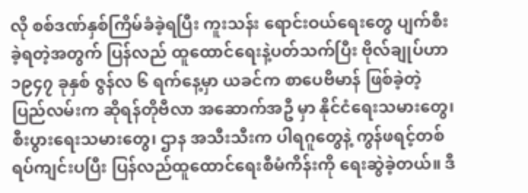လို စစ်ဒဏ်နှစ်ကြိမ်ခံခဲ့ရပြီး ကူးသန်း ရောင်းဝယ်ရေးတွေ ပျက်စီးခဲ့ရတဲ့အတွက် ပြန်လည် ထူထောင်ရေးနဲ့ပတ်သက်ပြီး ဗိုလ်ချုပ်ဟာ ၁၉၄၇ ခုနှစ် ဇွန်လ ၆ ရက်နေ့မှာ ယခင်က စာပေဗိမာန် ဖြစ်ခဲ့တဲ့ ပြည်လမ်းက ဆိုရန်တိုဗီလာ အဆောက်အဦ မှာ နိုင်ငံရေးသမားတွေ၊ စီးပွားရေးသမားတွေ၊ ဌာန အသီးသီးက ပါရဂူတွေနဲ့ ကွန်ဖရင့်တစ်ရပ်ကျင်းပပြီး ပြန်လည်ထူထောင်ရေးစီမံကိန်းကို ရေးဆွဲခဲ့တယ်။ ဒီ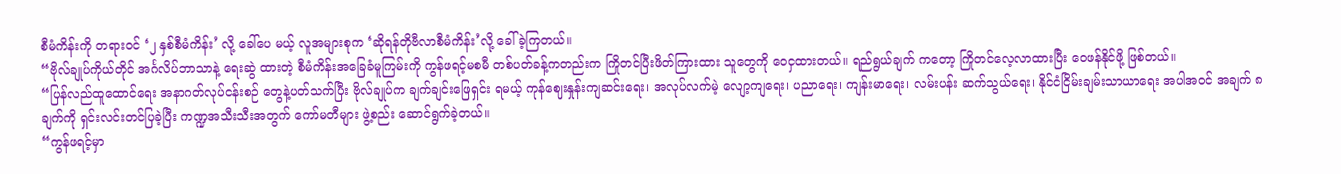စီမံကိန်းကို တရားဝင် ‘၂ နှစ်စီမံကိန်း’ လို့ ခေါ်ပေ မယ့် လူအများစုက ‘ဆိုရန်တိုဗီလာစီမံကိန်း’လို့ ခေါ်ခဲ့ကြတယ်။
“ဗိုလ်ချုပ်ကိုယ်တိုင် အင်္ဂလိပ်ဘာသာနဲ့ ရေးဆွဲ ထားတဲ့ စီမံကိန်းအခြေခံမူကြမ်းကို ကွန်ဖရင့်မစမီ တစ်ပတ်ခန့်ကတည်းက ကြိုတင်ပြီးဖိတ်ကြားထား သူတွေကို ဝေငှထားတယ်။ ရည်ရွယ်ချက် ကတော့ ကြိုတင်လေ့လာထားပြီး ဝေဖန်နိုင်ဖို့ ဖြစ်တယ်။
“ပြန်လည်ထူထောင်ရေး အနာဂတ်လုပ်ငန်းစဉ် တွေနဲ့ပတ်သက်ပြီး ဗိုလ်ချုပ်က ချက်ချင်းဖြေရှင်း ရမယ့် ကုန်ဈေးနှုန်းကျဆင်းရေး၊ အလုပ်လက်မဲ့ လျော့ကျရေး၊ ပညာရေး၊ ကျန်းမာရေး၊ လမ်းပန်း ဆက်သွယ်ရေး၊ နိုင်ငံငြိမ်းချမ်းသာယာရေး အပါအဝင် အချက် ၈ ချက်ကို ရှင်းလင်းတင်ပြခဲ့ပြီး ကဏ္ဍအသီးသီးအတွက် ကော်မတီများ ဖွဲ့စည်း ဆောင်ရွက်ခဲ့တယ်။
“ကွန်ဖရင့်မှာ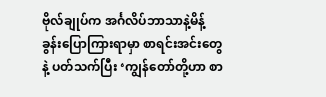ဗိုလ်ချုပ်က အင်္ဂလိပ်ဘာသာနဲ့မိန့်ခွန်းပြောကြားရာမှာ စာရင်းအင်းတွေနဲ့ ပတ်သက်ပြီး ‘ကျွန်တော်တို့ဟာ စာ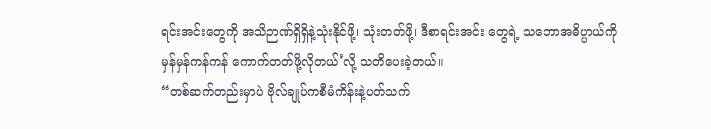ရင်းအင်းတွေကို အသိဉာဏ်ရှိရှိနဲ့သုံးနိုင်ဖို့၊ သုံးတတ်ဖို့၊ ဒီစာရင်းအင်း တွေရဲ့ သဘောအဓိပ္ပာယ်ကို မှန်မှန်ကန်ကန် ကောက်တတ်ဖို့လိုတယ်’လို့ သတိပေးခဲ့တယ်။
“တစ်ဆက်တည်းမှာပဲ ဗိုလ်ချုပ်ကစီမံကိန်းနဲ့ပတ်သက်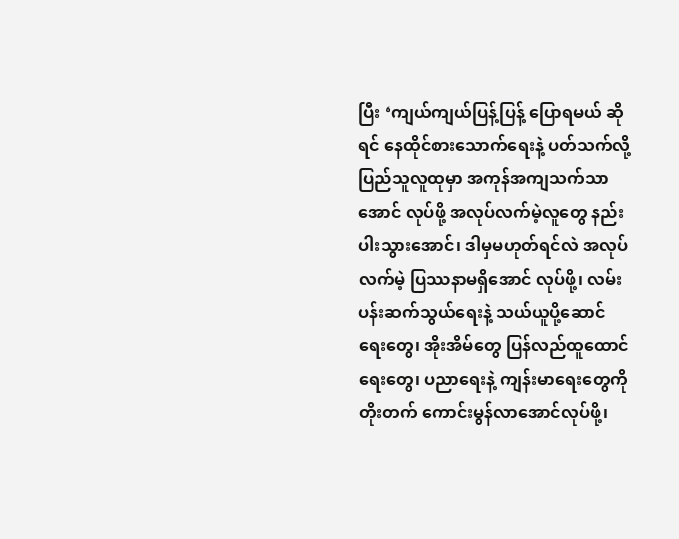ပြီး ‘ကျယ်ကျယ်ပြန့်ပြန့် ပြောရမယ် ဆိုရင် နေထိုင်စားသောက်ရေးနဲ့ ပတ်သက်လို့ ပြည်သူလူထုမှာ အကုန်အကျသက်သာအောင် လုပ်ဖို့ အလုပ်လက်မဲ့လူတွေ နည်းပါးသွားအောင်၊ ဒါမှမဟုတ်ရင်လဲ အလုပ်လက်မဲ့ ပြဿနာမရှိအောင် လုပ်ဖို့၊ လမ်းပန်းဆက်သွယ်ရေးနဲ့ သယ်ယူပို့ဆောင် ရေးတွေ၊ အိုးအိမ်တွေ ပြန်လည်ထူထောင်ရေးတွေ၊ ပညာရေးနဲ့ ကျန်းမာရေးတွေကို တိုးတက် ကောင်းမွန်လာအောင်လုပ်ဖို့၊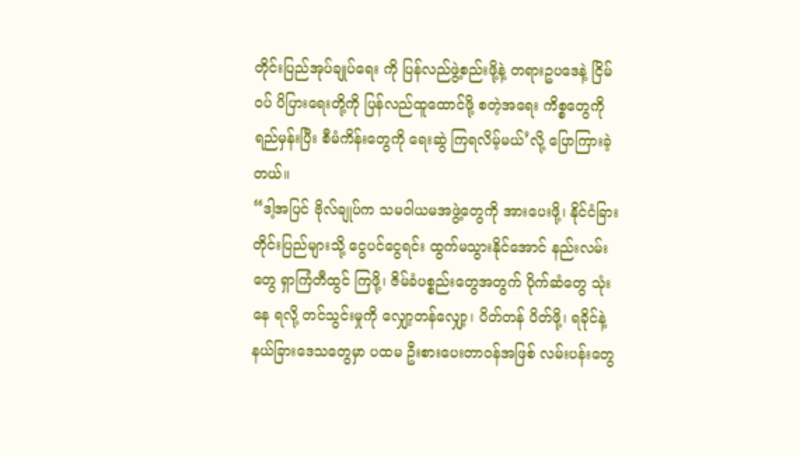တိုင်းပြည်အုပ်ချုပ်ရေး ကို ပြန်လည်ဖွဲ့စည်းဖို့နဲ့ တရားဥပဒေနဲ့ ငြိမ်ဝပ် ပိပြားရေးတို့ကို ပြန်လည်ထူထောင်ဖို့ စတဲ့အရေး ကိစ္စတွေကိုရည်မှန်းပြီး စီမံကိန်းတွေကို ရေးဆွဲ ကြရလိမ့်မယ်’လို့ ပြောကြားခဲ့တယ်။
“ဒါ့အပြင် ဗိုလ်ချုပ်က သမဝါယမအဖွဲ့တွေကို အားပေးဖို့၊ နိုင်ငံခြားတိုင်းပြည်များသို့ ငွေပင်ငွေရင်း ထွက်မသွားနိုင်အောင် နည်းလမ်းတွေ ရှာကြံတီထွင် ကြဖို့၊ ဇိမ်ခံပစ္စည်းတွေအတွက် ပိုက်ဆံတွေ သုံးနေ ရလို့ တင်သွင်းမှုကို လျှော့တန်လျှော့၊ ပိတ်တန် ပိတ်ဖို့၊ ရခိုင်နဲ့ နယ်ခြားဒေသတွေမှာ ပထမ ဦးစားပေးတာဝန်အဖြစ် လမ်းပန်းတွေ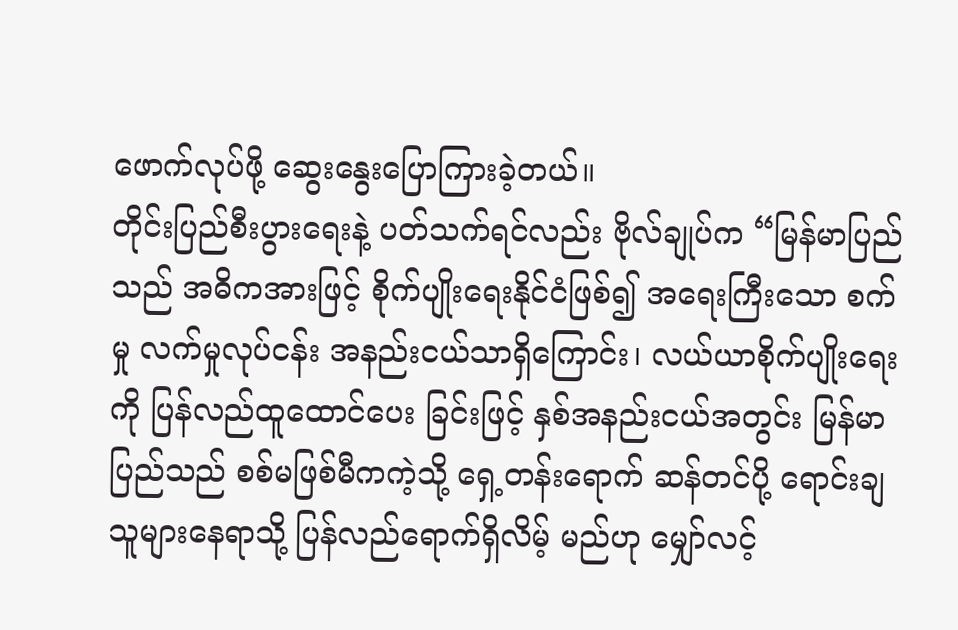ဖောက်လုပ်ဖို့ ဆွေးနွေးပြောကြားခဲ့တယ်။
တိုင်းပြည်စီးပွားရေးနဲ့ ပတ်သက်ရင်လည်း ဗိုလ်ချုပ်က “မြန်မာပြည်သည် အဓိကအားဖြင့် စိုက်ပျိုးရေးနိုင်ငံဖြစ်၍ အရေးကြီးသော စက်မှု လက်မှုလုပ်ငန်း အနည်းငယ်သာရှိကြောင်း၊ လယ်ယာစိုက်ပျိုးရေးကို ပြန်လည်ထူထောင်ပေး ခြင်းဖြင့် နှစ်အနည်းငယ်အတွင်း မြန်မာပြည်သည် စစ်မဖြစ်မီကကဲ့သို့ ရှေ့တန်းရောက် ဆန်တင်ပို့ ရောင်းချသူများနေရာသို့ ပြန်လည်ရောက်ရှိလိမ့် မည်ဟု မျှော်လင့်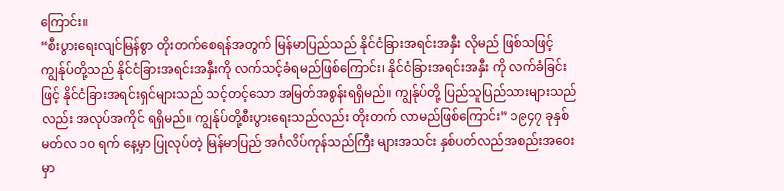ကြောင်း။
“စီးပွားရေးလျင်မြန်စွာ တိုးတက်စေရန်အတွက် မြန်မာပြည်သည် နိုင်ငံခြားအရင်းအနှီး လိုမည် ဖြစ်သဖြင့် ကျွန်ုပ်တို့သည် နိုင်ငံခြားအရင်းအနှီးကို လက်သင့်ခံရမည်ဖြစ်ကြောင်း၊ နိုင်ငံခြားအရင်းအနှီး ကို လက်ခံခြင်းဖြင့် နိုင်ငံခြားအရင်းရှင်များသည် သင့်တင့်သော အမြတ်အစွန်းရရှိမည်။ ကျွန်ုပ်တို့ ပြည်သူပြည်သားများသည်လည်း အလုပ်အကိုင် ရရှိမည်။ ကျွန်ုပ်တို့စီးပွားရေးသည်လည်း တိုးတက် လာမည်ဖြစ်ကြောင်း” ၁၉၄၇ ခုနှစ် မတ်လ ၁၀ ရက် နေ့မှာ ပြုလုပ်တဲ့ မြန်မာပြည် အင်္ဂလိပ်ကုန်သည်ကြီး များအသင်း နှစ်ပတ်လည်အစည်းအဝေးမှာ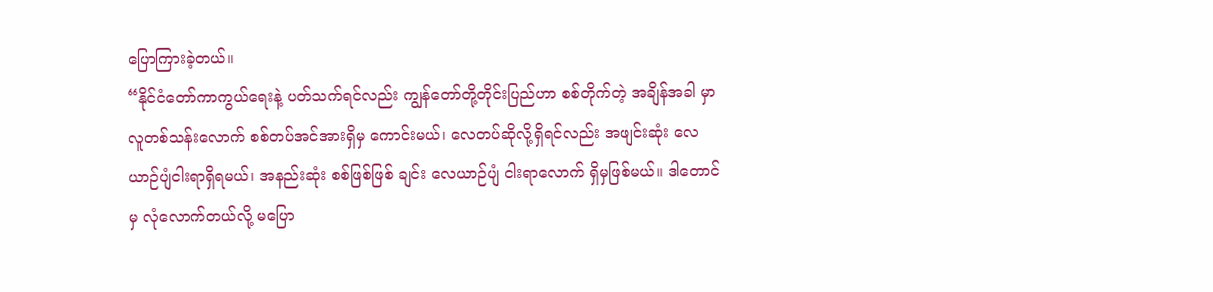ပြောကြားခဲ့တယ်။
“နိုင်ငံတော်ကာကွယ်ရေးနဲ့ ပတ်သက်ရင်လည်း ကျွန်တော်တို့တိုင်းပြည်ဟာ စစ်တိုက်တဲ့ အချိန်အခါ မှာ လူတစ်သန်းလောက် စစ်တပ်အင်အားရှိမှ ကောင်းမယ်၊ လေတပ်ဆိုလို့ရှိရင်လည်း အဖျင်းဆုံး လေယာဉ်ပျံငါးရာရှိရမယ်၊ အနည်းဆုံး စစ်ဖြစ်ဖြစ် ချင်း လေယာဉ်ပျံ ငါးရာလောက် ရှိမှဖြစ်မယ်။ ဒါတောင်မှ လုံလောက်တယ်လို့ မပြော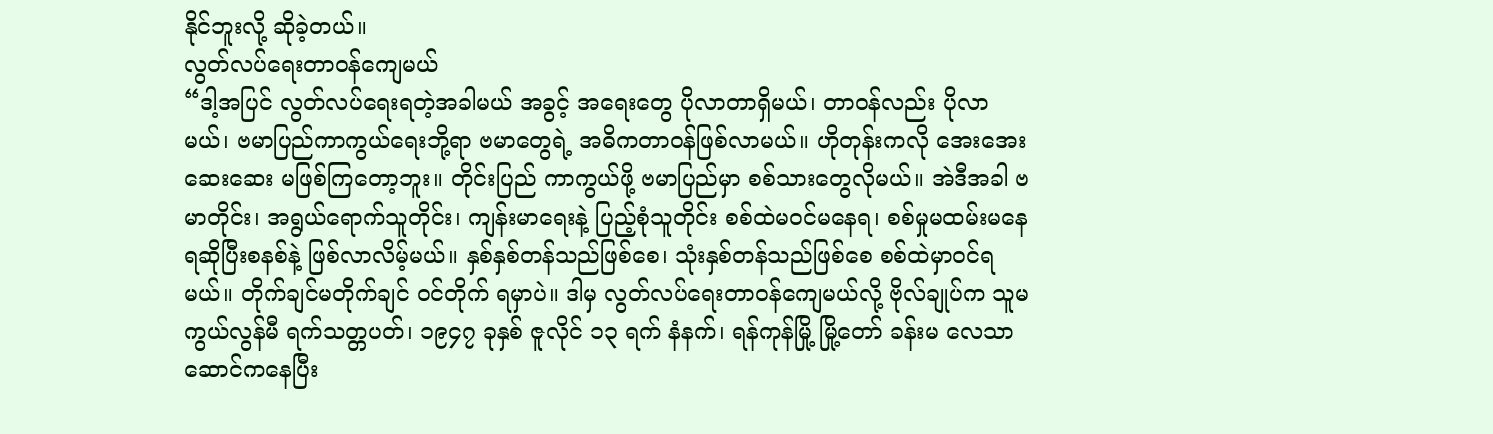နိုင်ဘူးလို့ ဆိုခဲ့တယ်။
လွတ်လပ်ရေးတာဝန်ကျေမယ်
“ဒါ့အပြင် လွတ်လပ်ရေးရတဲ့အခါမယ် အခွင့် အရေးတွေ ပိုလာတာရှိမယ်၊ တာဝန်လည်း ပိုလာ မယ်၊ ဗမာပြည်ကာကွယ်ရေးဘို့ရာ ဗမာတွေရဲ့ အဓိကတာဝန်ဖြစ်လာမယ်။ ဟိုတုန်းကလို အေးအေးဆေးဆေး မဖြစ်ကြတော့ဘူး။ တိုင်းပြည် ကာကွယ်ဖို့ ဗမာပြည်မှာ စစ်သားတွေလိုမယ်။ အဲဒီအခါ ဗမာတိုင်း၊ အရွယ်ရောက်သူတိုင်း၊ ကျန်းမာရေးနဲ့ ပြည့်စုံသူတိုင်း စစ်ထဲမဝင်မနေရ၊ စစ်မှုမထမ်းမနေရဆိုပြီးစနစ်နဲ့ ဖြစ်လာလိမ့်မယ်။ နှစ်နှစ်တန်သည်ဖြစ်စေ၊ သုံးနှစ်တန်သည်ဖြစ်စေ စစ်ထဲမှာဝင်ရမယ်။ တိုက်ချင်မတိုက်ချင် ဝင်တိုက် ရမှာပဲ။ ဒါမှ လွတ်လပ်ရေးတာဝန်ကျေမယ်လို့ ဗိုလ်ချုပ်က သူမကွယ်လွန်မီ ရက်သတ္တပတ်၊ ၁၉၄၇ ခုနှစ် ဇူလိုင် ၁၃ ရက် နံနက်၊ ရန်ကုန်မြို့ မြို့တော် ခန်းမ လေသာဆောင်ကနေပြီး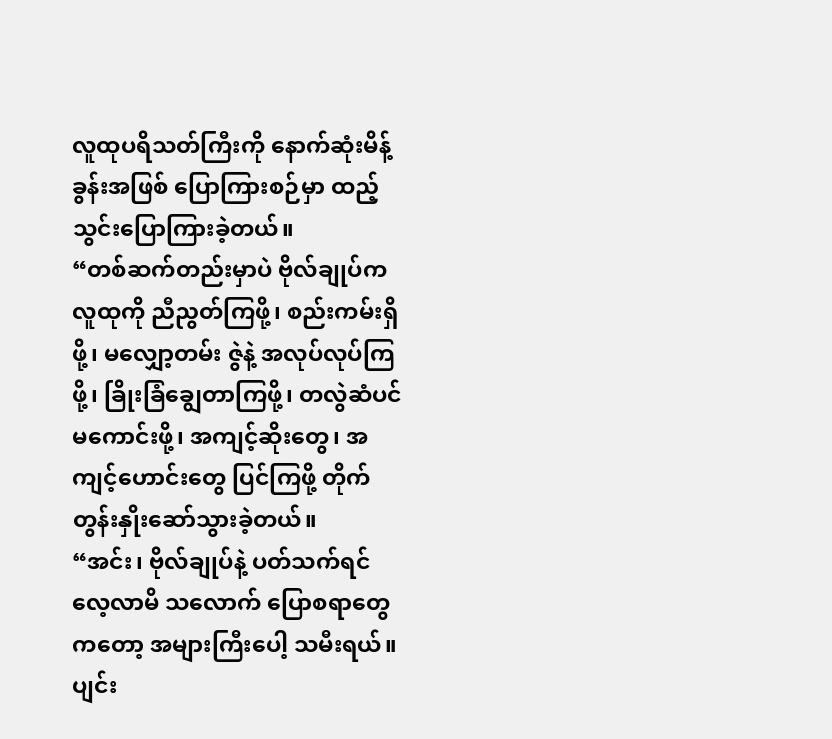လူထုပရိသတ်ကြီးကို နောက်ဆုံးမိန့်ခွန်းအဖြစ် ပြောကြားစဉ်မှာ ထည့်သွင်းပြောကြားခဲ့တယ်။
“တစ်ဆက်တည်းမှာပဲ ဗိုလ်ချုပ်က လူထုကို ညီညွတ်ကြဖို့၊ စည်းကမ်းရှိဖို့၊ မလျှော့တမ်း ဇွဲနဲ့ အလုပ်လုပ်ကြဖို့၊ ခြိုးခြံချွေတာကြဖို့၊ တလွဲဆံပင် မကောင်းဖို့၊ အကျင့်ဆိုးတွေ၊ အကျင့်ဟောင်းတွေ ပြင်ကြဖို့ တိုက်တွန်းနှိုးဆော်သွားခဲ့တယ်။
“အင်း၊ ဗိုလ်ချုပ်နဲ့ ပတ်သက်ရင် လေ့လာမိ သလောက် ပြောစရာတွေကတော့ အများကြီးပေါ့ သမီးရယ်။ ပျင်း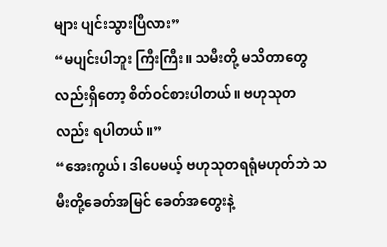များ ပျင်းသွားပြီလား”
“မပျင်းပါဘူး ကြီးကြီး။ သမီးတို့ မသိတာတွေ လည်းရှိတော့ စိတ်ဝင်စားပါတယ်။ ဗဟုသုတလည်း ရပါတယ်။”
“အေးကွယ်၊ ဒါပေမယ့် ဗဟုသုတရရုံမဟုတ်ဘဲ သမီးတို့ခေတ်အမြင် ခေတ်အတွေးနဲ့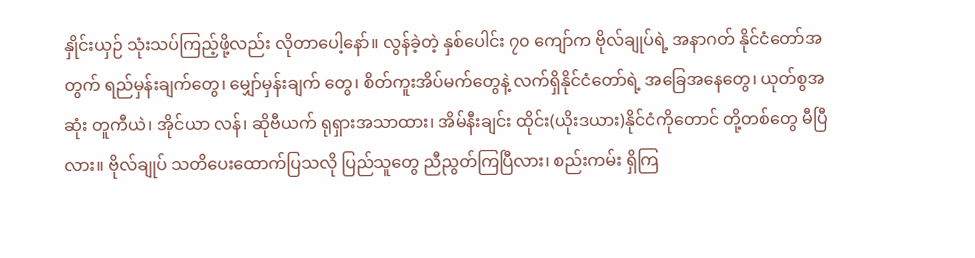နှိုင်းယှဉ် သုံးသပ်ကြည့်ဖို့လည်း လိုတာပေါ့နော်။ လွန်ခဲ့တဲ့ နှစ်ပေါင်း ၇၀ ကျော်က ဗိုလ်ချုပ်ရဲ့ အနာဂတ် နိုင်ငံတော်အတွက် ရည်မှန်းချက်တွေ၊ မျှော်မှန်းချက် တွေ၊ စိတ်ကူးအိပ်မက်တွေနဲ့ လက်ရှိနိုင်ငံတော်ရဲ့ အခြေအနေတွေ၊ ယုတ်စွအဆုံး တူကီယဲ၊ အိုင်ယာ လန်၊ ဆိုဗီယက် ရုရှားအသာထား၊ အိမ်နီးချင်း ထိုင်း(ယိုးဒယား)နိုင်ငံကိုတောင် တို့တစ်တွေ မီပြီလား။ ဗိုလ်ချုပ် သတိပေးထောက်ပြသလို ပြည်သူတွေ ညီညွတ်ကြပြီလား၊ စည်းကမ်း ရှိကြ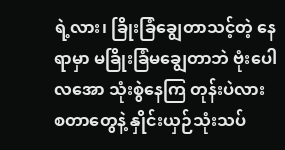ရဲ့လား၊ ခြိုးခြံချွေတာသင့်တဲ့ နေရာမှာ မခြိုးခြံမချွေတာဘဲ ဗုံးပေါလအော သုံးစွဲနေကြ တုန်းပဲလား စတာတွေနဲ့ နှိုင်းယှဉ်သုံးသပ်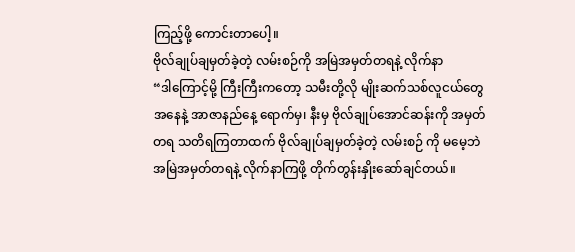ကြည့်ဖို့ ကောင်းတာပေါ့။
ဗိုလ်ချုပ်ချမှတ်ခဲ့တဲ့ လမ်းစဉ်ကို အမြဲအမှတ်တရနဲ့ လိုက်နာ
“ဒါကြောင့်မို့ ကြီးကြီးကတော့ သမီးတို့လို မျိုးဆက်သစ်လူငယ်တွေအနေနဲ့ အာဇာနည်နေ့ ရောက်မှ၊ နီးမှ ဗိုလ်ချုပ်အောင်ဆန်းကို အမှတ်တရ သတိရကြတာထက် ဗိုလ်ချုပ်ချမှတ်ခဲ့တဲ့ လမ်းစဉ် ကို မမေ့ဘဲ အမြဲအမှတ်တရနဲ့ လိုက်နာကြဖို့ တိုက်တွန်းနှိုးဆော်ချင်တယ်။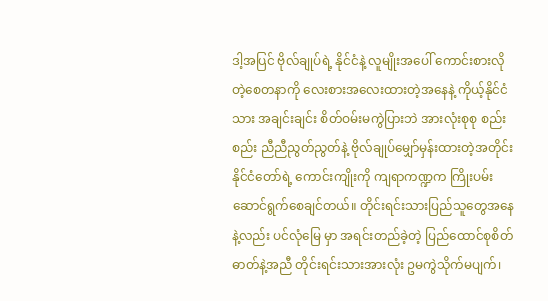ဒါ့အပြင် ဗိုလ်ချုပ်ရဲ့ နိုင်ငံနဲ့ လူမျိုးအပေါ် ကောင်းစားလိုတဲ့စေတနာကို လေးစားအလေးထားတဲ့အနေနဲ့ ကိုယ့်နိုင်ငံသား အချင်းချင်း စိတ်ဝမ်းမကွဲပြားဘဲ အားလုံးစုစု စည်းစည်း ညီညီညွတ်ညွတ်နဲ့ ဗိုလ်ချုပ်မျှော်မှန်းထားတဲ့အတိုင်း နိုင်ငံတော်ရဲ့ ကောင်းကျိုးကို ကျရာကဏ္ဍက ကြိုးပမ်းဆောင်ရွက်စေချင်တယ်။ တိုင်းရင်းသားပြည်သူတွေအနေနဲ့လည်း ပင်လုံမြေ မှာ အရင်းတည်ခဲ့တဲ့ ပြည်ထောင်စုစိတ်ဓာတ်နဲ့အညီ တိုင်းရင်းသားအားလုံး ဥမကွဲသိုက်မပျက်၊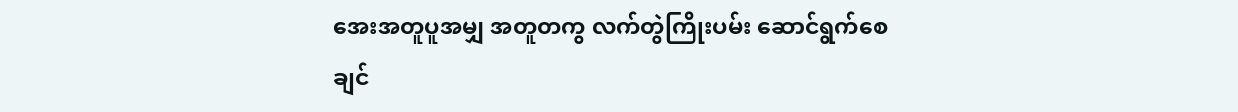အေးအတူပူအမျှ အတူတကွ လက်တွဲကြိုးပမ်း ဆောင်ရွက်စေချင်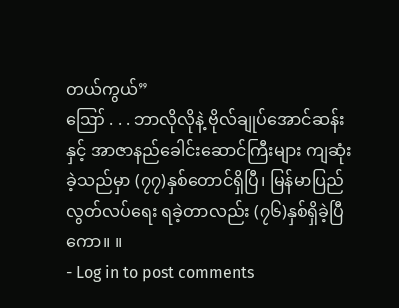တယ်ကွယ်”
ဪ . . . ဘာလိုလိုနဲ့ ဗိုလ်ချုပ်အောင်ဆန်းနှင့် အာဇာနည်ခေါင်းဆောင်ကြီးများ ကျဆုံးခဲ့သည်မှာ (၇၇)နှစ်တောင်ရှိပြီ၊ မြန်မာပြည်လွတ်လပ်ရေး ရခဲ့တာလည်း (၇၆)နှစ်ရှိခဲ့ပြီကော။ ။
- Log in to post comments